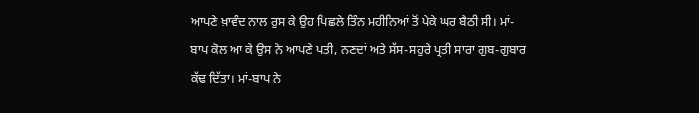ਆਪਣੇ ਖ਼ਾਵੰਦ ਨਾਲ ਰੁਸ ਕੇ ਉਹ ਪਿਛਲੇ ਤਿੰਨ ਮਹੀਨਿਆਂ ਤੋਂ ਪੇਕੇ ਘਰ ਬੈਠੀ ਸੀ। ਮਾਂ-ਬਾਪ ਕੋਲ ਆ ਕੇ ਉਸ ਨੇ ਆਪਣੇ ਪਤੀ, ਨਣਦਾਂ ਅਤੇ ਸੱਸ-ਸਹੁਰੇ ਪ੍ਰਤੀ ਸਾਰਾ ਗੁਬ-ਗੁਬਾਰ ਕੱਢ ਦਿੱਤਾ। ਮਾਂ-ਬਾਪ ਨੇ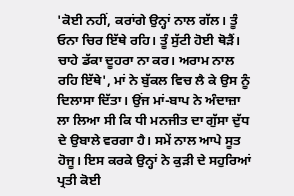'ਕੋਈ ਨਹੀਂ, ਕਰਾਂਗੇ ਉਨ੍ਹਾਂ ਨਾਲ ਗੱਲ। ਤੂੰ ਓਨਾ ਚਿਰ ਇੱਥੇ ਰਹਿ। ਤੂੰ ਸੁੱਟੀ ਹੋਈ ਥੋੜੈਂ। ਚਾਹੇ ਡੱਕਾ ਦੂਹਰਾ ਨਾ ਕਰ। ਅਰਾਮ ਨਾਲ ਰਹਿ ਇੱਥੇ', ਮਾਂ ਨੇ ਬੁੱਕਲ ਵਿਚ ਲੈ ਕੇ ਉਸ ਨੂੰ ਦਿਲਾਸਾ ਦਿੱਤਾ। ਉਂਜ ਮਾਂ-ਬਾਪ ਨੇ ਅੰਦਾਜ਼ਾ ਲਾ ਲਿਆ ਸੀ ਕਿ ਧੀ ਮਨਜੀਤ ਦਾ ਗੁੱਸਾ ਦੁੱਧ ਦੇ ਉਬਾਲੇ ਵਰਗਾ ਹੈ। ਸਮੇਂ ਨਾਲ ਆਪੇ ਸੂਤ ਹੋਜੂ। ਇਸ ਕਰਕੇ ਉਨ੍ਹਾਂ ਨੇ ਕੁੜੀ ਦੇ ਸਹੁਰਿਆਂ ਪ੍ਰਤੀ ਕੋਈ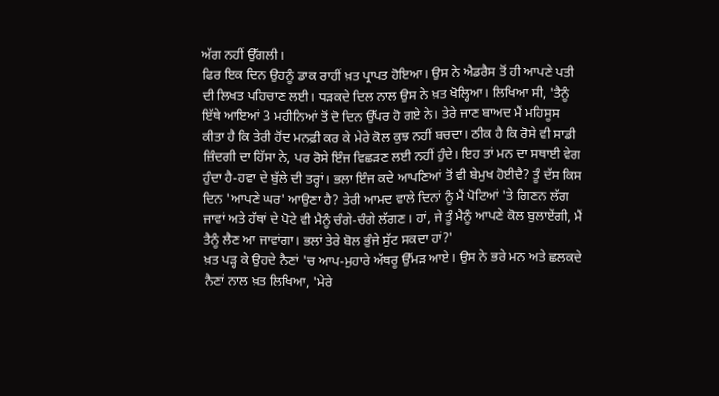ਅੱਗ ਨਹੀਂ ਉੱਗਲੀ।
ਫਿਰ ਇਕ ਦਿਨ ਉਹਨੂੰ ਡਾਕ ਰਾਹੀਂ ਖ਼ਤ ਪ੍ਰਾਪਤ ਹੋਇਆ। ਉਸ ਨੇ ਐਡਰੈਸ ਤੋਂ ਹੀ ਆਪਣੇ ਪਤੀ ਦੀ ਲਿਖਤ ਪਹਿਚਾਣ ਲਈ। ਧੜਕਦੇ ਦਿਲ ਨਾਲ ਉਸ ਨੇ ਖ਼ਤ ਖੋਲ੍ਹਿਆ। ਲਿਖਿਆ ਸੀ, 'ਤੈਨੂੰ ਇੱਥੇ ਆਇਆਂ 3 ਮਹੀਨਿਆਂ ਤੋਂ ਦੋ ਦਿਨ ਉੱਪਰ ਹੋ ਗਏ ਨੇ। ਤੇਰੇ ਜਾਣ ਬਾਅਦ ਮੈਂ ਮਹਿਸੂਸ ਕੀਤਾ ਹੈ ਕਿ ਤੇਰੀ ਹੋਂਦ ਮਨਫ਼ੀ ਕਰ ਕੇ ਮੇਰੇ ਕੋਲ ਕੁਝ ਨਹੀਂ ਬਚਦਾ। ਠੀਕ ਹੈ ਕਿ ਰੋਸੇ ਵੀ ਸਾਡੀ ਜ਼ਿੰਦਗੀ ਦਾ ਹਿੱਸਾ ਨੇ, ਪਰ ਰੋਸੇ ਇੰਜ ਵਿਛੜਣ ਲਈ ਨਹੀਂ ਹੁੰਦੇ। ਇਹ ਤਾਂ ਮਨ ਦਾ ਸਥਾਈ ਵੇਗ ਹੁੰਦਾ ਹੈ-ਹਵਾ ਦੇ ਬੁੱਲੇ ਦੀ ਤਰ੍ਹਾਂ। ਭਲਾ ਇੰਜ ਕਦੇ ਆਪਣਿਆਂ ਤੋਂ ਵੀ ਬੇਮੁਖ ਹੋਈਦੈ? ਤੂੰ ਦੱਸ ਕਿਸ ਦਿਨ 'ਆਪਣੇ ਘਰ' ਆਉਣਾ ਹੈ? ਤੇਰੀ ਆਮਦ ਵਾਲੇ ਦਿਨਾਂ ਨੂੰ ਮੈਂ ਪੋਟਿਆਂ 'ਤੇ ਗਿਣਨ ਲੱਗ ਜਾਵਾਂ ਅਤੇ ਹੱਥਾਂ ਦੇ ਪੋਟੇ ਵੀ ਮੈਨੂੰ ਚੰਗੇ-ਚੰਗੇ ਲੱਗਣ। ਹਾਂ, ਜੇ ਤੂੰ ਮੈਨੂੰ ਆਪਣੇ ਕੋਲ ਬੁਲਾਏਂਗੀ, ਮੈਂ ਤੈਨੂੰ ਲੈਣ ਆ ਜਾਵਾਂਗਾ। ਭਲਾਂ ਤੇਰੇ ਬੋਲ ਭੁੰਜੇ ਸੁੱਟ ਸਕਦਾ ਹਾਂ?'
ਖ਼ਤ ਪੜ੍ਹ ਕੇ ਉਹਦੇ ਨੈਣਾਂ 'ਚ ਆਪ-ਮੁਹਾਰੇ ਅੱਥਰੂ ਉੱਮੜ ਆਏ। ਉਸ ਨੇ ਭਰੇ ਮਨ ਅਤੇ ਛਲਕਦੇ ਨੈਣਾਂ ਨਾਲ ਖ਼ਤ ਲਿਖਿਆ, 'ਮੇਰੇ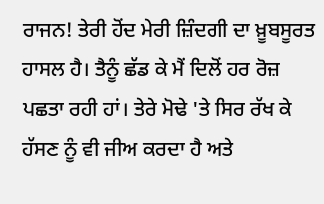ਰਾਜਨ! ਤੇਰੀ ਹੋਂਦ ਮੇਰੀ ਜ਼ਿੰਦਗੀ ਦਾ ਖ਼ੂਬਸੂਰਤ ਹਾਸਲ ਹੈ। ਤੈਨੂੰ ਛੱਡ ਕੇ ਮੈਂ ਦਿਲੋਂ ਹਰ ਰੋਜ਼ ਪਛਤਾ ਰਹੀ ਹਾਂ। ਤੇਰੇ ਮੋਢੇ 'ਤੇ ਸਿਰ ਰੱਖ ਕੇ ਹੱਸਣ ਨੂੰ ਵੀ ਜੀਅ ਕਰਦਾ ਹੈ ਅਤੇ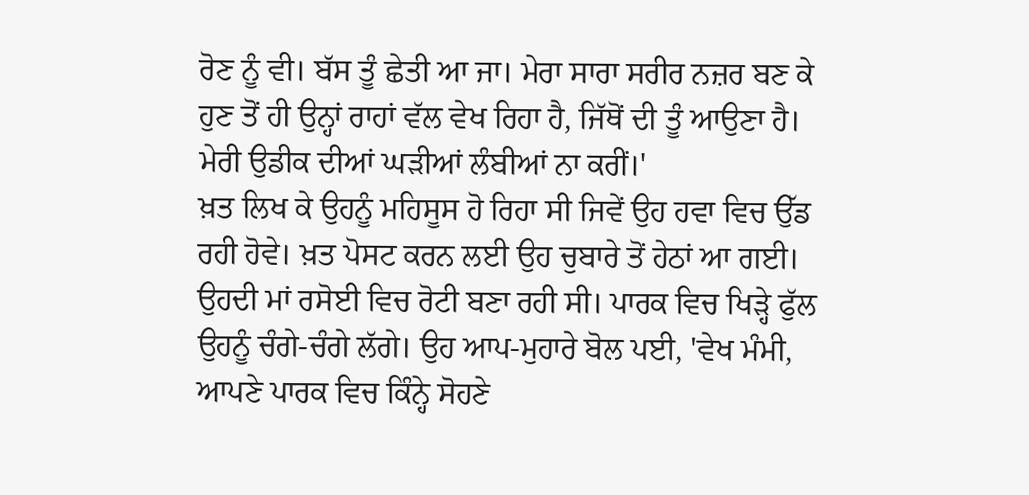ਰੋਣ ਨੂੰ ਵੀ। ਬੱਸ ਤੂੰ ਛੇਤੀ ਆ ਜਾ। ਮੇਰਾ ਸਾਰਾ ਸਰੀਰ ਨਜ਼ਰ ਬਣ ਕੇ ਹੁਣ ਤੋਂ ਹੀ ਉਨ੍ਹਾਂ ਰਾਹਾਂ ਵੱਲ ਵੇਖ ਰਿਹਾ ਹੈ, ਜਿੱਥੋਂ ਦੀ ਤੂੰ ਆਉਣਾ ਹੈ। ਮੇਰੀ ਉਡੀਕ ਦੀਆਂ ਘੜੀਆਂ ਲੰਬੀਆਂ ਨਾ ਕਰੀਂ।'
ਖ਼ਤ ਲਿਖ ਕੇ ਉਹਨੂੰ ਮਹਿਸੂਸ ਹੋ ਰਿਹਾ ਸੀ ਜਿਵੇਂ ਉਹ ਹਵਾ ਵਿਚ ਉੱਡ ਰਹੀ ਹੋਵੇ। ਖ਼ਤ ਪੋਸਟ ਕਰਨ ਲਈ ਉਹ ਚੁਬਾਰੇ ਤੋਂ ਹੇਠਾਂ ਆ ਗਈ। ਉਹਦੀ ਮਾਂ ਰਸੋਈ ਵਿਚ ਰੋਟੀ ਬਣਾ ਰਹੀ ਸੀ। ਪਾਰਕ ਵਿਚ ਖਿੜ੍ਹੇ ਫੁੱਲ ਉਹਨੂੰ ਚੰਗੇ-ਚੰਗੇ ਲੱਗੇ। ਉਹ ਆਪ-ਮੁਹਾਰੇ ਬੋਲ ਪਈ, 'ਵੇਖ ਮੰਮੀ, ਆਪਣੇ ਪਾਰਕ ਵਿਚ ਕਿੰਨ੍ਹੇ ਸੋਹਣੇ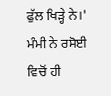ਫੁੱਲ ਖਿੜ੍ਹੇ ਨੇ।'
ਮੰਮੀ ਨੇ ਰਸੋਈ ਵਿਚੋਂ ਹੀ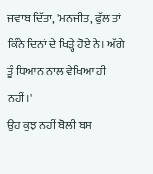ਜਵਾਬ ਦਿੱਤਾ, 'ਮਨਜੀਤ, ਫੁੱਲ ਤਾਂ ਕਿੰਨੇ ਦਿਨਾਂ ਦੇ ਖਿੜ੍ਹੇ ਹੋਏ ਨੇ। ਅੱਗੇ ਤੂੰ ਧਿਆਨ ਨਾਲ ਵੇਖਿਆ ਹੀ ਨਹੀਂ।'
ਉਹ ਕੁਝ ਨਹੀਂ ਬੋਲੀ ਬਸ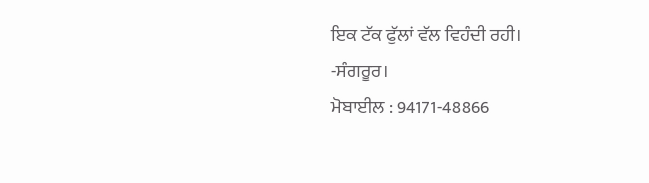ਇਕ ਟੱਕ ਫੁੱਲਾਂ ਵੱਲ ਵਿਹੰਦੀ ਰਹੀ।
-ਸੰਗਰੂਰ।
ਮੋਬਾਈਲ : 94171-48866